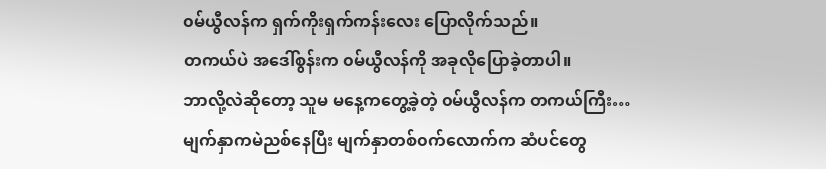၀မ်ယွီလန်က ရှက်ကိုးရှက်ကန်းလေး ပြောလိုက်သည်။
တကယ်ပဲ အဒေါ်စွန်းက ၀မ်ယွီလန်ကို အခုလိုပြောခဲ့တာပါ။
ဘာလို့လဲဆိုတော့ သူမ မနေ့ကတွေ့ခဲ့တဲ့ ၀မ်ယွီလန်က တကယ်ကြီး…
မျက်နှာကမဲညစ်နေပြီး မျက်နှာတစ်၀က်လောက်က ဆံပင်တွေ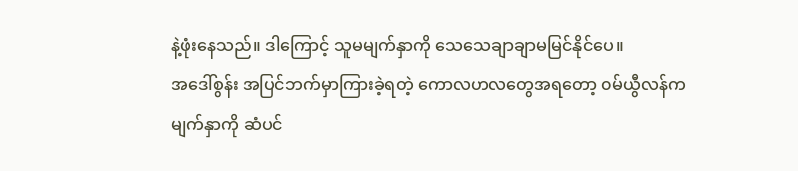နဲ့ဖုံးနေသည်။ ဒါကြောင့် သူမမျက်နှာကို သေသေချာချာမမြင်နိုင်ပေ။
အဒေါ်စွန်း အပြင်ဘက်မှာကြားခဲ့ရတဲ့ ကောလဟလတွေအရတော့ ၀မ်ယွီလန်က မျက်နှာကို ဆံပင်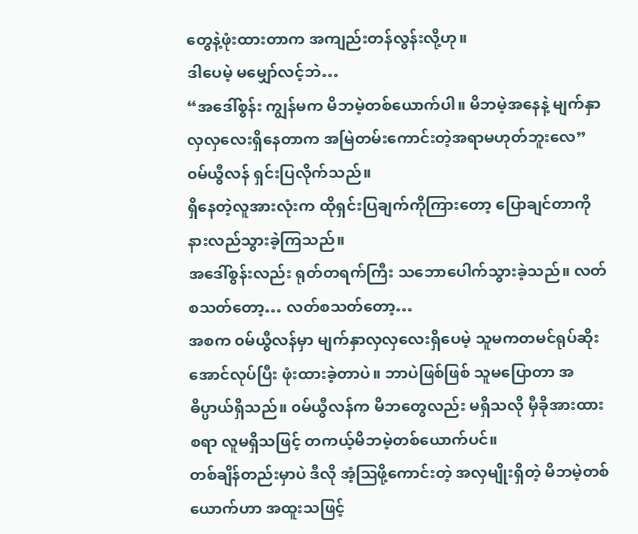တွေနဲ့ဖုံးထားတာက အကျည်းတန်လွန်းလို့ဟု။
ဒါပေမဲ့ မမျှော်လင့်ဘဲ…
“အဒေါ်စွန်း ကျွန်မက မိဘမဲ့တစ်ယောက်ပါ။ မိဘမဲ့အနေနဲ့ မျက်နှာလှလှလေးရှိနေတာက အမြဲတမ်းကောင်းတဲ့အရာမဟုတ်ဘူးလေ”
၀မ်ယွီလန် ရှင်းပြလိုက်သည်။
ရှိနေတဲ့လူအားလုံးက ထိုရှင်းပြချက်ကိုကြားတော့ ပြောချင်တာကို နားလည်သွားခဲ့ကြသည်။
အဒေါ်စွန်းလည်း ရုတ်တရက်ကြီး သဘောပေါက်သွားခဲ့သည်။ လတ်စသတ်တော့… လတ်စသတ်တော့…
အစက ၀မ်ယွီလန်မှာ မျက်နှာလှလှလေးရှိပေမဲ့ သူမကတမင်ရုပ်ဆိုးအောင်လုပ်ပြီး ဖုံးထားခဲ့တာပဲ။ ဘာပဲဖြစ်ဖြစ် သူမပြောတာ အဓိပ္ပာယ်ရှိသည်။ ၀မ်ယွီလန်က မိဘတွေလည်း မရှိသလို မှီခိုအားထားစရာ လူမရှိသဖြင့် တကယ့်မိဘမဲ့တစ်ယောက်ပင်။
တစ်ချိန်တည်းမှာပဲ ဒီလို အံ့ဩဖို့ကောင်းတဲ့ အလှမျိုးရှိတဲ့ မိဘမဲ့တစ်ယောက်ဟာ အထူးသဖြင့်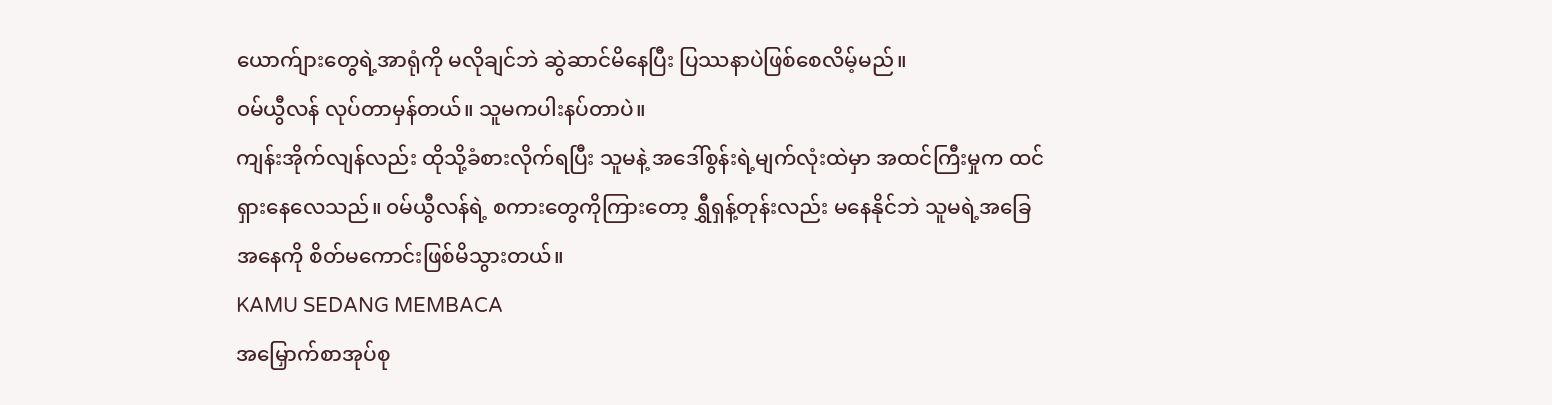ယောက်ျားတွေရဲ့အာရုံကို မလိုချင်ဘဲ ဆွဲဆာင်မိနေပြီး ပြဿနာပဲဖြစ်စေလိမ့်မည်။
၀မ်ယွီလန် လုပ်တာမှန်တယ်။ သူမကပါးနပ်တာပဲ။
ကျန်းအိုက်လျန်လည်း ထိုသို့ခံစားလိုက်ရပြီး သူမနဲ့ အဒေါ်စွန်းရဲ့မျက်လုံးထဲမှာ အထင်ကြီးမှုက ထင်ရှားနေလေသည်။ ၀မ်ယွီလန်ရဲ့ စကားတွေကိုကြားတော့ ရွှီရှန့်တုန်းလည်း မနေနိုင်ဘဲ သူမရဲ့အခြေအနေကို စိတ်မကောင်းဖြစ်မိသွားတယ်။
KAMU SEDANG MEMBACA
အမြှောက်စာအုပ်စု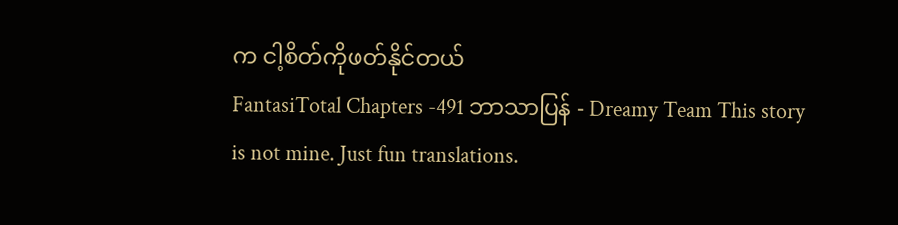က ငါ့စိတ်ကိုဖတ်နိုင်တယ်
FantasiTotal Chapters -491 ဘာသာပြန် - Dreamy Team This story is not mine. Just fun translations.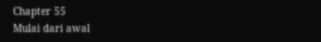Chapter 55
Mulai dari awal